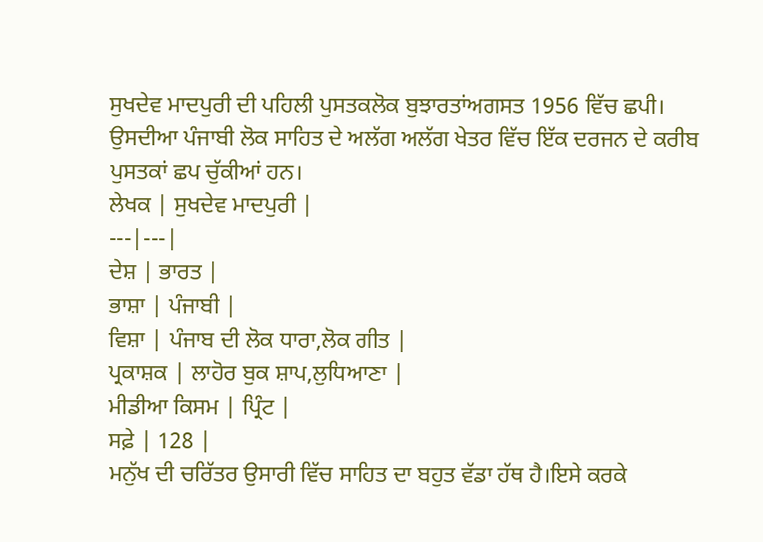ਸੁਖਦੇਵ ਮਾਦਪੁਰੀ ਦੀ ਪਹਿਲੀ ਪੁਸਤਕਲੋਕ ਬੁਝਾਰਤਾਂਅਗਸਤ 1956 ਵਿੱਚ ਛਪੀ। ਉਸਦੀਆ ਪੰਜਾਬੀ ਲੋਕ ਸਾਹਿਤ ਦੇ ਅਲੱਗ ਅਲੱਗ ਖੇਤਰ ਵਿੱਚ ਇੱਕ ਦਰਜਨ ਦੇ ਕਰੀਬ ਪੁਸਤਕਾਂ ਛਪ ਚੁੱਕੀਆਂ ਹਨ।
ਲੇਖਕ | ਸੁਖਦੇਵ ਮਾਦਪੁਰੀ |
---|---|
ਦੇਸ਼ | ਭਾਰਤ |
ਭਾਸ਼ਾ | ਪੰਜਾਬੀ |
ਵਿਸ਼ਾ | ਪੰਜਾਬ ਦੀ ਲੋਕ ਧਾਰਾ,ਲੋਕ ਗੀਤ |
ਪ੍ਰਕਾਸ਼ਕ | ਲਾਹੋਰ ਬੁਕ ਸ਼ਾਪ,ਲੁਧਿਆਣਾ |
ਮੀਡੀਆ ਕਿਸਮ | ਪ੍ਰਿੰਟ |
ਸਫ਼ੇ | 128 |
ਮਨੁੱਖ ਦੀ ਚਰਿੱਤਰ ਉਸਾਰੀ ਵਿੱਚ ਸਾਹਿਤ ਦਾ ਬਹੁਤ ਵੱਡਾ ਹੱਥ ਹੈ।ਇਸੇ ਕਰਕੇ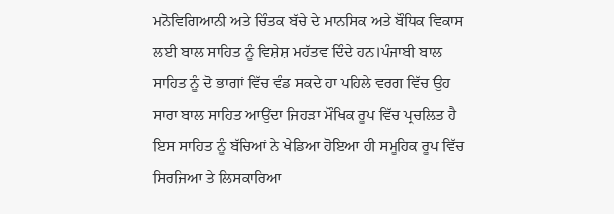ਮਨੋਵਿਗਿਆਨੀ ਅਤੇ ਚਿੰਤਕ ਬੱਚੇ ਦੇ ਮਾਨਸਿਕ ਅਤੇ ਬੌਧਿਕ ਵਿਕਾਸ ਲਈ ਬਾਲ ਸਾਹਿਤ ਨੂੰ ਵਿਸ਼ੇਸ਼ ਮਹੱਤਵ ਦਿੰਦੇ ਹਨ।ਪੰਜਾਬੀ ਬਾਲ ਸਾਹਿਤ ਨੂੰ ਦੋ ਭਾਗਾਂ ਵਿੱਚ ਵੰਡ ਸਕਦੇ ਹਾ ਪਹਿਲੇ ਵਰਗ ਵਿੱਚ ਉਹ ਸਾਰਾ ਬਾਲ ਸਾਹਿਤ ਆਉਂਦਾ ਜਿਹੜਾ ਮੌਖਿਕ ਰੂਪ ਵਿੱਚ ਪ੍ਰਚਲਿਤ ਹੈ ਇਸ ਸਾਹਿਤ ਨੂੰ ਬੱਚਿਆਂ ਨੇ ਖੇਡਿਆ ਹੋਇਆ ਹੀ ਸਮੂਹਿਕ ਰੂਪ ਵਿੱਚ ਸਿਰਜਿਆ ਤੇ ਲਿਸਕਾਰਿਆ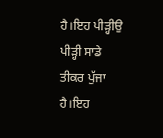ਹੈ।ਇਹ ਪੀੜ੍ਹੀਉ ਪੀੜ੍ਹੀ ਸਾਡੇ ਤੀਕਰ ਪੁੱਜਾ ਹੈ।ਇਹ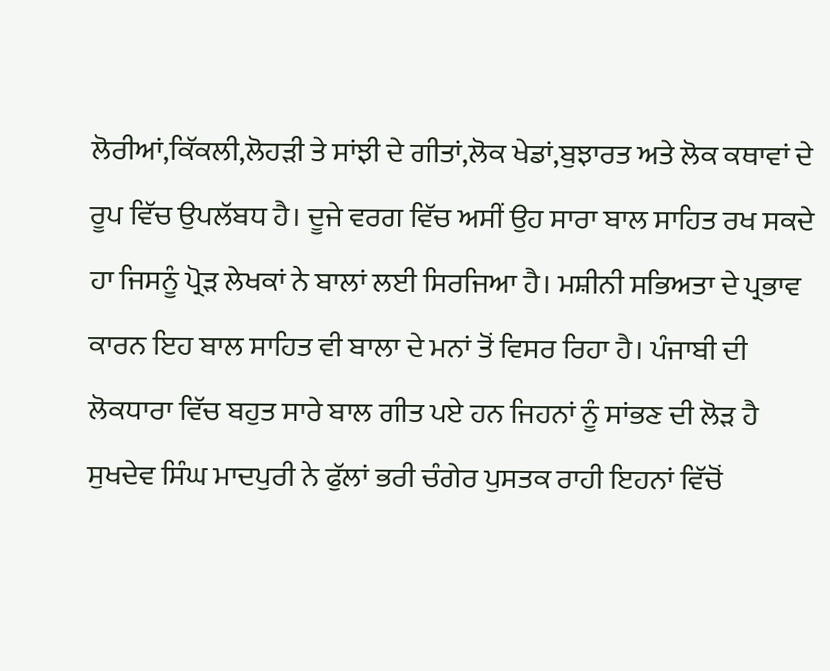ਲੋਰੀਆਂ,ਕਿੱਕਲੀ,ਲੋਹੜੀ ਤੇ ਸਾਂਝੀ ਦੇ ਗੀਤਾਂ,ਲੋਕ ਖੇਡਾਂ,ਬੁਝਾਰਤ ਅਤੇ ਲੋਕ ਕਥਾਵਾਂ ਦੇ ਰੂਪ ਵਿੱਚ ਉਪਲੱਬਧ ਹੈ। ਦੂਜੇ ਵਰਗ ਵਿੱਚ ਅਸੀਂ ਉਹ ਸਾਰਾ ਬਾਲ ਸਾਹਿਤ ਰਖ ਸਕਦੇ ਹਾ ਜਿਸਨੂੰ ਪ੍ਰੋੜ ਲੇਖਕਾਂ ਨੇ ਬਾਲਾਂ ਲਈ ਸਿਰਜਿਆ ਹੈ। ਮਸ਼ੀਨੀ ਸਭਿਅਤਾ ਦੇ ਪ੍ਰਭਾਵ ਕਾਰਨ ਇਹ ਬਾਲ ਸਾਹਿਤ ਵੀ ਬਾਲਾ ਦੇ ਮਨਾਂ ਤੋਂ ਵਿਸਰ ਰਿਹਾ ਹੈ। ਪੰਜਾਬੀ ਦੀ ਲੋਕਧਾਰਾ ਵਿੱਚ ਬਹੁਤ ਸਾਰੇ ਬਾਲ ਗੀਤ ਪਏ ਹਨ ਜਿਹਨਾਂ ਨੂੰ ਸਾਂਭਣ ਦੀ ਲੋੜ ਹੈ ਸੁਖਦੇਵ ਸਿੰਘ ਮਾਦਪੁਰੀ ਨੇ ਫੁੱਲਾਂ ਭਰੀ ਚੰਗੇਰ ਪੁਸਤਕ ਰਾਹੀ ਇਹਨਾਂ ਵਿੱਚੋਂ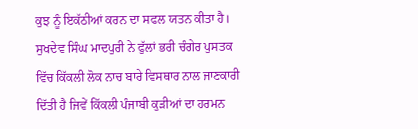ਕੁਝ ਨੂੰ ਇਕੱਠੀਆਂ ਕਰਨ ਦਾ ਸਫਲ ਯਤਨ ਕੀਤਾ ਹੈ।
ਸੁਖਦੇਵ ਸਿੰਘ ਮਾਦਪੁਰੀ ਨੇ ਫੁੱਲਾਂ ਭਰੀ ਚੰਗੇਰ ਪੁਸਤਕ ਵਿੱਚ ਕਿੱਕਲੀ ਲੋਕ ਨਾਚ ਬਾਰੇ ਵਿਸਥਾਰ ਨਾਲ ਜਾਣਕਾਰੀ ਦਿੱਤੀ ਹੈ ਜਿਵੇਂ ਕਿੱਕਲੀ ਪੰਜਾਬੀ ਕੁੜੀਆਂ ਦਾ ਹਰਮਨ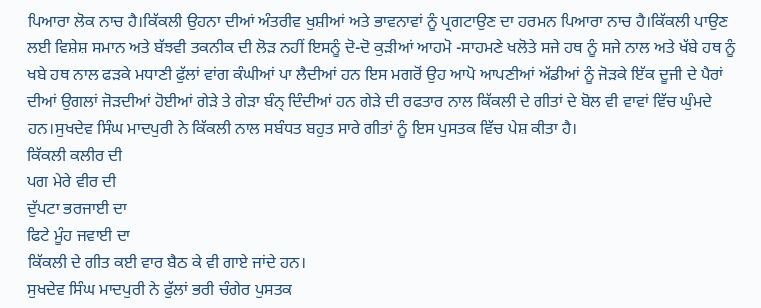ਪਿਆਰਾ ਲੋਕ ਨਾਚ ਹੈ।ਕਿੱਕਲੀ ਉਹਨਾ ਦੀਆਂ ਅੰਤਰੀਵ ਖੁਸ਼ੀਆਂ ਅਤੇ ਭਾਵਨਾਵਾਂ ਨੂੰ ਪ੍ਰਗਟਾਉਣ ਦਾ ਹਰਮਨ ਪਿਆਰਾ ਨਾਚ ਹੈ।ਕਿੱਕਲੀ ਪਾਉਣ ਲਈ ਵਿਸ਼ੇਸ਼ ਸਮਾਨ ਅਤੇ ਬੱਝਵੀ ਤਕਨੀਕ ਦੀ ਲੋੜ ਨਹੀਂ ਇਸਨੂੰ ਦੋ-ਦੋ ਕੁੜੀਆਂ ਆਹਮੋ -ਸਾਹਮਣੇ ਖਲੋਤੇ ਸਜੇ ਹਥ ਨੂੰ ਸਜੇ ਨਾਲ ਅਤੇ ਖੱਬੇ ਹਥ ਨੂੰ ਖਬੇ ਹਥ ਨਾਲ ਫੜਕੇ ਮਧਾਣੀ ਫੁੱਲਾਂ ਵਾਂਗ ਕੰਘੀਆਂ ਪਾ ਲੈਦੀਆਂ ਹਨ ਇਸ ਮਗਰੋਂ ਉਹ ਆਪੋ ਆਪਣੀਆਂ ਅੱਡੀਆਂ ਨੂੰ ਜੋੜਕੇ ਇੱਕ ਦੂਜੀ ਦੇ ਪੈਰਾਂ ਦੀਆਂ ਉਗਲਾਂ ਜੋੜਦੀਆਂ ਹੋਈਆਂ ਗੇੜੇ ਤੇ ਗੇੜਾ ਬੰਨ੍ ਦਿੰਦੀਆਂ ਹਨ ਗੇੜੇ ਦੀ ਰਫਤਾਰ ਨਾਲ ਕਿੱਕਲੀ ਦੇ ਗੀਤਾਂ ਦੇ ਬੋਲ ਵੀ ਵਾਵਾਂ ਵਿੱਚ ਘੁੰਮਦੇ ਹਨ।ਸੁਖਦੇਵ ਸਿੰਘ ਮਾਦਪੁਰੀ ਨੇ ਕਿੱਕਲੀ ਨਾਲ ਸਬੰਧਤ ਬਹੁਤ ਸਾਰੇ ਗੀਤਾਂ ਨੂੰ ਇਸ ਪੁਸਤਕ ਵਿੱਚ ਪੇਸ਼ ਕੀਤਾ ਹੈ।
ਕਿੱਕਲੀ ਕਲੀਰ ਦੀ
ਪਗ ਮੇਰੇ ਵੀਰ ਦੀ
ਦੁੱਪਟਾ ਭਰਜਾਈ ਦਾ
ਫਿਟੇ ਮੂੰਹ ਜਵਾਈ ਦਾ
ਕਿੱਕਲੀ ਦੇ ਗੀਤ ਕਈ ਵਾਰ ਬੈਠ ਕੇ ਵੀ ਗਾਏ ਜਾਂਦੇ ਹਨ।
ਸੁਖਦੇਵ ਸਿੰਘ ਮਾਦਪੁਰੀ ਨੇ ਫੁੱਲਾਂ ਭਰੀ ਚੰਗੇਰ ਪੁਸਤਕ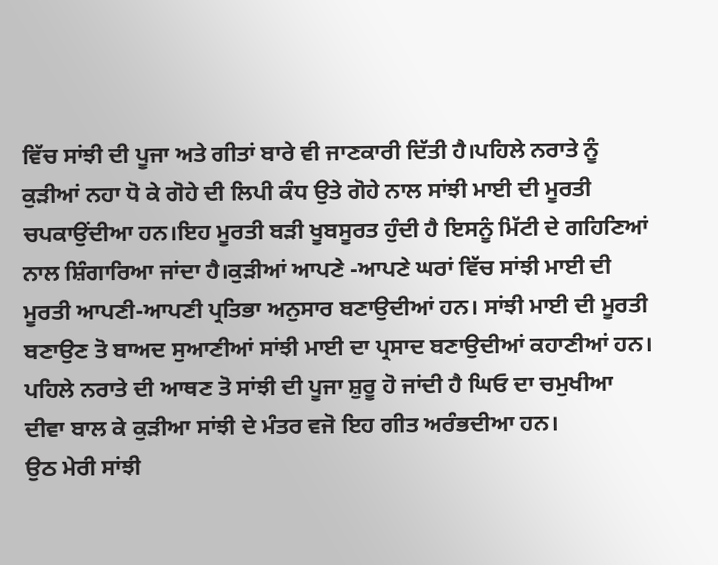ਵਿੱਚ ਸਾਂਝੀ ਦੀ ਪੂਜਾ ਅਤੇ ਗੀਤਾਂ ਬਾਰੇ ਵੀ ਜਾਣਕਾਰੀ ਦਿੱਤੀ ਹੈ।ਪਹਿਲੇ ਨਰਾਤੇ ਨੂੰ ਕੁੜੀਆਂ ਨਹਾ ਧੋ ਕੇ ਗੋਹੇ ਦੀ ਲਿਪੀ ਕੰਧ ਉਤੇ ਗੋਹੇ ਨਾਲ ਸਾਂਝੀ ਮਾਈ ਦੀ ਮੂਰਤੀ ਚਪਕਾਉਂਦੀਆ ਹਨ।ਇਹ ਮੂਰਤੀ ਬੜੀ ਖੂਬਸੂਰਤ ਹੁੰਦੀ ਹੈ ਇਸਨੂੰ ਮਿੱਟੀ ਦੇ ਗਹਿਣਿਆਂ ਨਾਲ ਸ਼ਿੰਗਾਰਿਆ ਜਾਂਦਾ ਹੈ।ਕੁੜੀਆਂ ਆਪਣੇ -ਆਪਣੇ ਘਰਾਂ ਵਿੱਚ ਸਾਂਝੀ ਮਾਈ ਦੀ ਮੂਰਤੀ ਆਪਣੀ-ਆਪਣੀ ਪ੍ਰਤਿਭਾ ਅਨੁਸਾਰ ਬਣਾਉਦੀਆਂ ਹਨ। ਸਾਂਝੀ ਮਾਈ ਦੀ ਮੂਰਤੀ ਬਣਾਉਣ ਤੋ ਬਾਅਦ ਸੁਆਣੀਆਂ ਸਾਂਝੀ ਮਾਈ ਦਾ ਪ੍ਰਸਾਦ ਬਣਾਉਦੀਆਂ ਕਹਾਣੀਆਂ ਹਨ। ਪਹਿਲੇ ਨਰਾਤੇ ਦੀ ਆਥਣ ਤੋ ਸਾਂਝੀ ਦੀ ਪੂਜਾ ਸ਼ੁਰੂ ਹੋ ਜਾਂਦੀ ਹੈ ਘਿਓ ਦਾ ਚਮੁਖੀਆ ਦੀਵਾ ਬਾਲ ਕੇ ਕੁੜੀਆ ਸਾਂਝੀ ਦੇ ਮੰਤਰ ਵਜੋ ਇਹ ਗੀਤ ਅਰੰਭਦੀਆ ਹਨ।
ਉਠ ਮੇਰੀ ਸਾਂਝੀ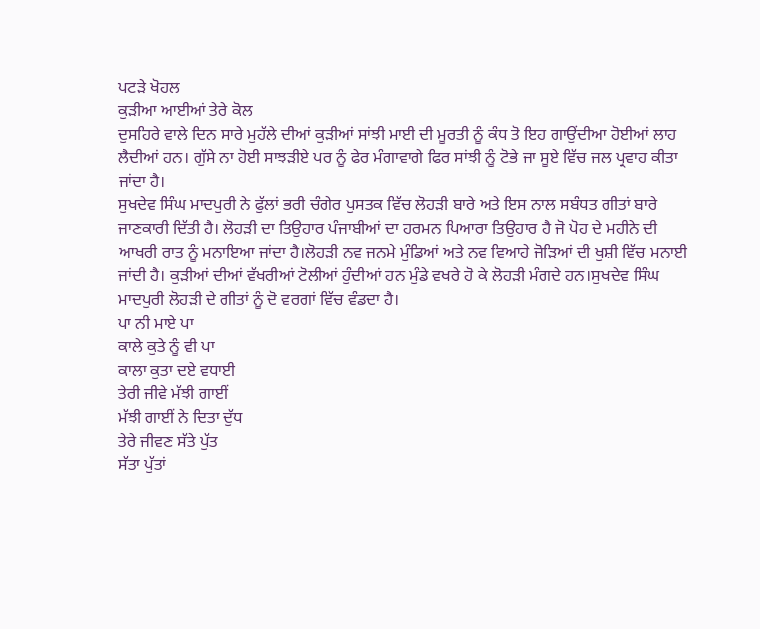ਪਟੜੇ ਖੋਹਲ
ਕੁੜੀਆ ਆਈਆਂ ਤੇਰੇ ਕੋਲ
ਦੁਸਹਿਰੇ ਵਾਲੇ ਦਿਨ ਸਾਰੇ ਮੁਹੱਲੇ ਦੀਆਂ ਕੁੜੀਆਂ ਸਾਂਝੀ ਮਾਈ ਦੀ ਮੂਰਤੀ ਨੂੰ ਕੰਧ ਤੋ ਇਹ ਗਾਉਂਦੀਆ ਹੋਈਆਂ ਲਾਹ ਲੈਦੀਆਂ ਹਨ। ਗੁੱਸੇ ਨਾ ਹੋਈ ਸਾਝੜੀਏ ਪਰ ਨੂੰ ਫੇਰ ਮੰਗਾਵਾਗੇ ਫਿਰ ਸਾਂਝੀ ਨੂੰ ਟੋਭੇ ਜਾ ਸੂਏ ਵਿੱਚ ਜਲ ਪ੍ਰਵਾਹ ਕੀਤਾ ਜਾਂਦਾ ਹੈ।
ਸੁਖਦੇਵ ਸਿੰਘ ਮਾਦਪੁਰੀ ਨੇ ਫੁੱਲਾਂ ਭਰੀ ਚੰਗੇਰ ਪੁਸਤਕ ਵਿੱਚ ਲੋਹੜੀ ਬਾਰੇ ਅਤੇ ਇਸ ਨਾਲ ਸਬੰਧਤ ਗੀਤਾਂ ਬਾਰੇ ਜਾਣਕਾਰੀ ਦਿੱਤੀ ਹੈ। ਲੋਹੜੀ ਦਾ ਤਿਉਹਾਰ ਪੰਜਾਬੀਆਂ ਦਾ ਹਰਮਨ ਪਿਆਰਾ ਤਿਉਹਾਰ ਹੈ ਜੋ ਪੋਹ ਦੇ ਮਹੀਨੇ ਦੀ ਆਖਰੀ ਰਾਤ ਨੂੰ ਮਨਾਇਆ ਜਾਂਦਾ ਹੈ।ਲੋਹੜੀ ਨਵ ਜਨਮੇ ਮੁੰਡਿਆਂ ਅਤੇ ਨਵ ਵਿਆਹੇ ਜੋੜਿਆਂ ਦੀ ਖੁਸ਼ੀ ਵਿੱਚ ਮਨਾਈ ਜਾਂਦੀ ਹੈ। ਕੁੜੀਆਂ ਦੀਆਂ ਵੱਖਰੀਆਂ ਟੋਲੀਆਂ ਹੁੰਦੀਆਂ ਹਨ ਮੁੰਡੇ ਵਖਰੇ ਹੋ ਕੇ ਲੋਹੜੀ ਮੰਗਦੇ ਹਨ।ਸੁਖਦੇਵ ਸਿੰਘ ਮਾਦਪੁਰੀ ਲੋਹੜੀ ਦੇ ਗੀਤਾਂ ਨੂੰ ਦੋ ਵਰਗਾਂ ਵਿੱਚ ਵੰਡਦਾ ਹੈ।
ਪਾ ਨੀ ਮਾਏ ਪਾ
ਕਾਲੇ ਕੁਤੇ ਨੂੰ ਵੀ ਪਾ
ਕਾਲਾ ਕੁਤਾ ਦਏ ਵਧਾਈ
ਤੇਰੀ ਜੀਵੇ ਮੱਝੀ ਗਾਈਂ
ਮੱਝੀ ਗਾਈਂ ਨੇ ਦਿਤਾ ਦੁੱਧ
ਤੇਰੇ ਜੀਵਣ ਸੱਤੇ ਪੁੱਤ
ਸੱਤਾ ਪੁੱਤਾਂ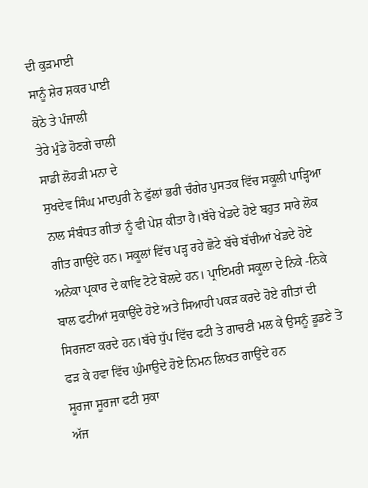ਦੀ ਕੁੜਮਾਈ
ਸਾਨੂੰ ਸ਼ੇਰ ਸ਼ਕਰ ਪਾਈ
ਕੋਠੇ ਤੇ ਪੰਜਾਲੀ
ਤੇਰੇ ਮੁੰਡੇ ਹੋਣਗੇ ਚਾਲੀ
ਸਾਡੀ ਲੋਹੜੀ ਮਨਾ ਦੇ
ਸੁਖਦੇਵ ਸਿੰਘ ਮਾਦਪੁਰੀ ਨੇ ਫੁੱਲਾਂ ਭਰੀ ਚੰਗੇਰ ਪੁਸਤਕ ਵਿੱਚ ਸਕੂਲੀ ਪਾੜ੍ਹਿਆ ਨਾਲ ਸੰਬੰਧਤ ਗੀਤਾਂ ਨੂੰ ਵੀ ਪੇਸ਼ ਕੀਤਾ ਹੈ।ਬੱਚੇ ਖੇਡਦੇ ਹੋਏ ਬਹੁਤ ਸਾਰੇ ਲੋਕ ਗੀਤ ਗਾਉਂਦੇ ਹਨ। ਸਕੂਲਾਂ ਵਿੱਚ ਪੜ੍ਹ ਰਹੇ ਛੋਟੇ ਬੱਚੇ ਬੱਚੀਆਂ ਖੇਡਦੇ ਹੋਏ ਅਨੇਕਾ ਪ੍ਰਕਾਰ ਦੇ ਕਾਵਿ ਟੋਟੇ ਬੋਲਦੇ ਹਨ। ਪ੍ਰਾਇਮਰੀ ਸਕੂਲਾ ਦੇ ਨਿਕੇ -ਨਿਕੇ ਬਾਲ ਫਟੀਆਂ ਸੁਕਾਉਂਦੇ ਹੋਏ ਅਤੇ ਸਿਆਹੀ ਪਕੜ ਕਰਦੇ ਹੋਏ ਗੀਤਾਂ ਦੀ ਸਿਰਜਣਾ ਕਰਦੇ ਹਨ।ਬੱਚੇ ਧੁੱਪ ਵਿੱਚ ਫਟੀ ਤੇ ਗਾਚਣੀ ਮਲ ਕੇ ਉਸਨੂੰ ਡੂਡਣੇ ਤੋ ਫੜ ਕੇ ਹਵਾ ਵਿੱਚ ਘੁੰਮਾਉਦੇ ਹੋਏ ਨਿਮਨ ਲਿਖਤ ਗਾਉਂਦੇ ਹਨ
ਸੂਰਜਾ ਸੂਰਜਾ ਫਟੀ ਸੁਕਾ
ਅੱਜ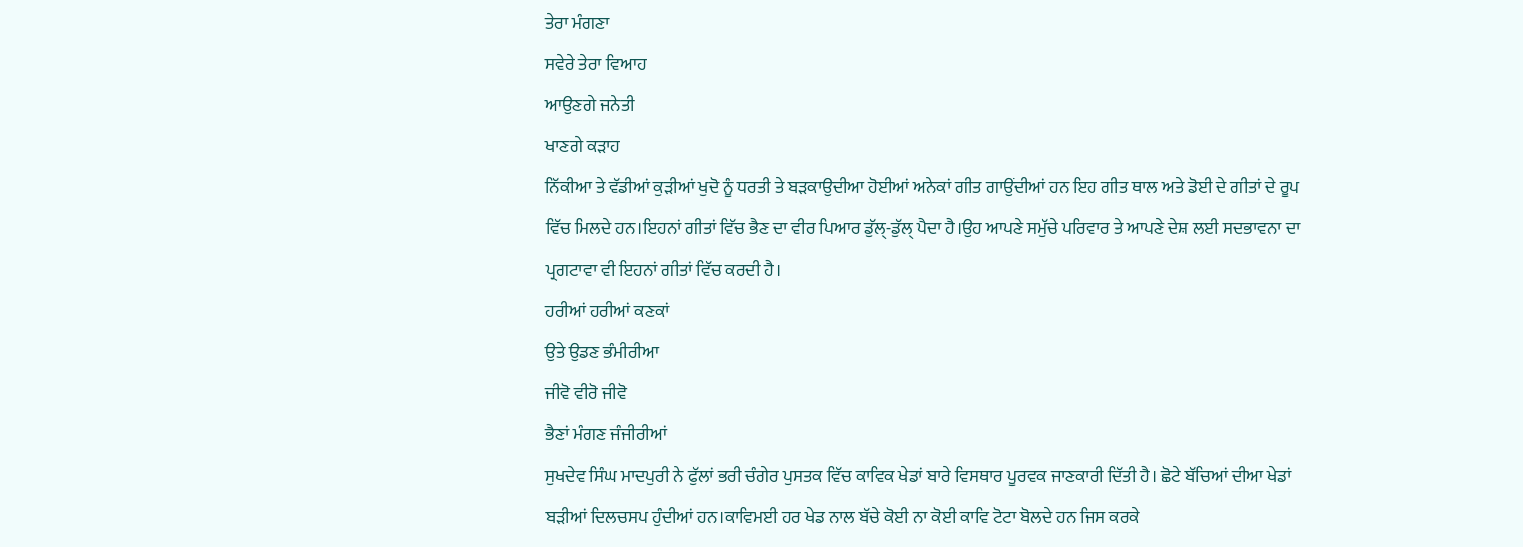ਤੇਰਾ ਮੰਗਣਾ
ਸਵੇਰੇ ਤੇਰਾ ਵਿਆਹ
ਆਉਣਗੇ ਜਨੇਤੀ
ਖਾਣਗੇ ਕੜਾਹ
ਨਿੱਕੀਆ ਤੇ ਵੱਡੀਆਂ ਕੁੜੀਆਂ ਖੁਦੋ ਨੂੰ ਧਰਤੀ ਤੇ ਬੜਕਾਉਦੀਆ ਹੋਈਆਂ ਅਨੇਕਾਂ ਗੀਤ ਗਾਉਂਦੀਆਂ ਹਨ ਇਹ ਗੀਤ ਥਾਲ ਅਤੇ ਡੋਈ ਦੇ ਗੀਤਾਂ ਦੇ ਰੂਪ ਵਿੱਚ ਮਿਲਦੇ ਹਨ।ਇਹਨਾਂ ਗੀਤਾਂ ਵਿੱਚ ਭੈਣ ਦਾ ਵੀਰ ਪਿਆਰ ਡੁੱਲ੍-ਡੁੱਲ੍ ਪੈਦਾ ਹੈ।ਉਹ ਆਪਣੇ ਸਮੁੱਚੇ ਪਰਿਵਾਰ ਤੇ ਆਪਣੇ ਦੇਸ਼ ਲਈ ਸਦਭਾਵਨਾ ਦਾ ਪ੍ਰਗਟਾਵਾ ਵੀ ਇਹਨਾਂ ਗੀਤਾਂ ਵਿੱਚ ਕਰਦੀ ਹੈ।
ਹਰੀਆਂ ਹਰੀਆਂ ਕਣਕਾਂ
ਉਤੇ ਉਡਣ ਭੰਮੀਰੀਆ
ਜੀਵੋ ਵੀਰੋ ਜੀਵੋ
ਭੈਣਾਂ ਮੰਗਣ ਜੰਜੀਰੀਆਂ
ਸੁਖਦੇਵ ਸਿੰਘ ਮਾਦਪੁਰੀ ਨੇ ਫੁੱਲਾਂ ਭਰੀ ਚੰਗੇਰ ਪੁਸਤਕ ਵਿੱਚ ਕਾਵਿਕ ਖੇਡਾਂ ਬਾਰੇ ਵਿਸਥਾਰ ਪੂਰਵਕ ਜਾਣਕਾਰੀ ਦਿੱਤੀ ਹੈ। ਛੋਟੇ ਬੱਚਿਆਂ ਦੀਆ ਖੇਡਾਂ ਬੜੀਆਂ ਦਿਲਚਸਪ ਹੁੰਦੀਆਂ ਹਨ।ਕਾਵਿਮਈ ਹਰ ਖੇਡ ਨਾਲ ਬੱਚੇ ਕੋਈ ਨਾ ਕੋਈ ਕਾਵਿ ਟੋਟਾ ਬੋਲਦੇ ਹਨ ਜਿਸ ਕਰਕੇ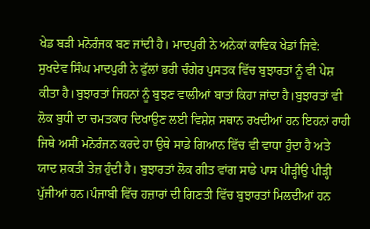ਖੇਡ ਬੜੀ ਮਨੋਰੰਜਕ ਬਣ ਜਾਂਦੀ ਹੈ। ਮਾਦਪੁਰੀ ਨੇ ਅਨੇਕਾਂ ਕਾਵਿਕ ਖੇਡਾਂ ਜਿਵੇ:
ਸੁਖਦੇਵ ਸਿੰਘ ਮਾਦਪੁਰੀ ਨੇ ਫੁੱਲਾਂ ਭਰੀ ਚੰਗੇਰ ਪੁਸਤਕ ਵਿੱਚ ਬੁਝਾਰਤਾਂ ਨੂੰ ਵੀ ਪੇਸ਼ ਕੀਤਾ ਹੈ।ਬੁਝਾਰਤਾਂ ਜਿਹਨਾਂ ਨੂੰ ਬੁਝਣ ਵਾਲੀਆਂ ਬਾਤਾਂ ਕਿਹਾ ਜਾਂਦਾ ਹੈ।ਬੁਝਾਰਤਾਂ ਵੀ ਲੋਕ ਬੁਧੀ ਦਾ ਚਮਤਕਾਰ ਦਿਖਾਉਣ ਲਈ ਵਿਸ਼ੇਸ਼ ਸਥਾਨ ਰਖਦੀਆਂ ਹਨ ਇਹਨਾਂ ਰਾਹੀ ਜਿਥੇ ਅਸੀਂ ਮਨੋਰੰਜਨ ਕਰਦੇ ਹਾ ਉਥੇ ਸਾਡੇ ਗਿਆਨ ਵਿੱਚ ਵੀ ਵਾਧਾ ਹੁੰਦਾ ਹੈ ਅਤੇ ਯਾਦ ਸ਼ਕਤੀ ਤੇਜ਼ ਹੁੰਦੀ ਹੈ। ਬੁਝਾਰਤਾਂ ਲੋਕ ਗੀਤ ਵਾਂਗ ਸਾਡੇ ਪਾਸ ਪੀੜ੍ਹੀਉ ਪੀੜ੍ਹੀ ਪੁੱਜੀਆਂ ਹਨ।ਪੰਜਾਬੀ ਵਿੱਚ ਹਜ਼ਾਰਾਂ ਦੀ ਗਿਣਤੀ ਵਿੱਚ ਬੁਝਾਰਤਾਂ ਮਿਲਦੀਆਂ ਹਨ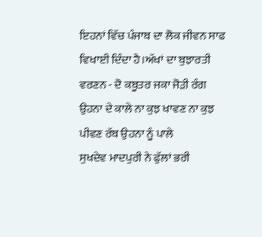ਇਹਨਾਂ ਵਿੱਚ ਪੰਜਾਬ ਦਾ ਲੋਕ ਜੀਵਨ ਸਾਫ ਵਿਖਾਈ ਦਿੰਦਾ ਹੈ।ਅੱਖਾਂ ਦਾ ਬੁਝਾਰਤੀ ਵਰਣਨ - ਦੋ ਕਬੂਤਰ ਜਕਾ ਜੋੜੀ ਰੰਗ ਉਹਨਾ ਦੇ ਕਾਲੇ ਨਾ ਕੁਝ ਖਾਵਣ ਨਾ ਕੁਝ ਪੀਵਣ ਰੱਬ ਉਹਨਾ ਨੂੰ ਪਾਲੇ
ਸੁਖਦੇਵ ਮਾਦਪੁਰੀ ਨੇ ਫੁੱਲਾਂ ਭਰੀ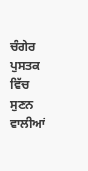ਚੰਗੇਰ ਪੁਸਤਕ ਵਿੱਚ ਸੁਣਨ ਵਾਲੀਆਂ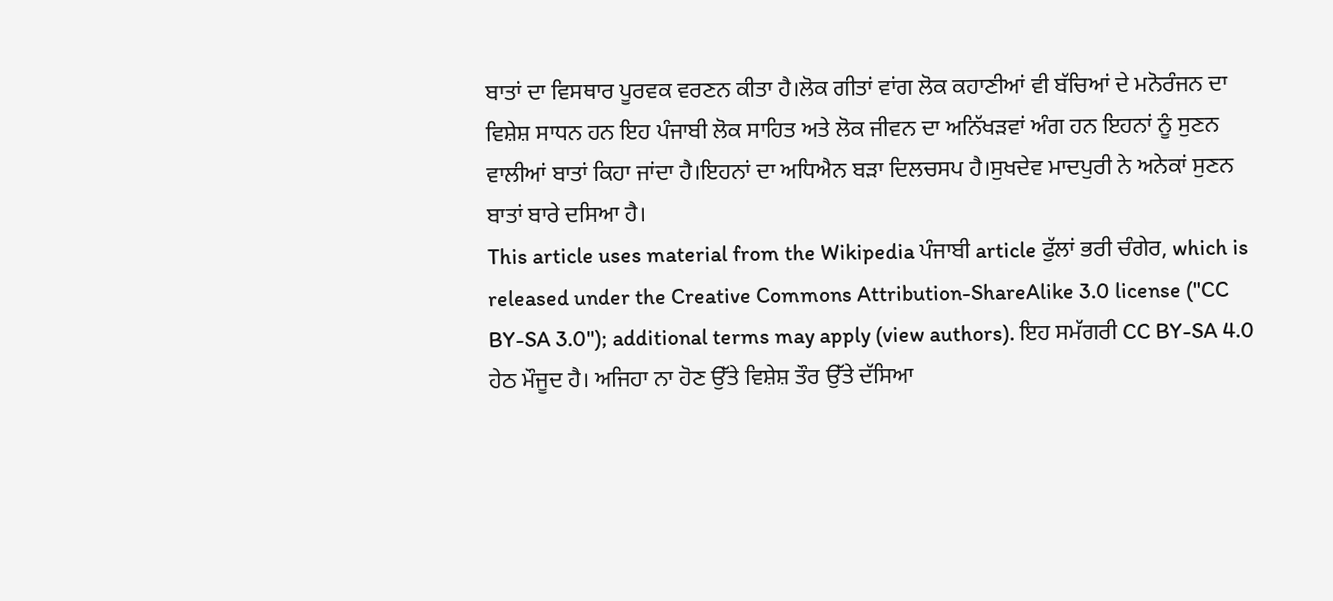ਬਾਤਾਂ ਦਾ ਵਿਸਥਾਰ ਪੂਰਵਕ ਵਰਣਨ ਕੀਤਾ ਹੈ।ਲੋਕ ਗੀਤਾਂ ਵਾਂਗ ਲੋਕ ਕਹਾਣੀਆਂ ਵੀ ਬੱਚਿਆਂ ਦੇ ਮਨੋਰੰਜਨ ਦਾ ਵਿਸ਼ੇਸ਼ ਸਾਧਨ ਹਨ ਇਹ ਪੰਜਾਬੀ ਲੋਕ ਸਾਹਿਤ ਅਤੇ ਲੋਕ ਜੀਵਨ ਦਾ ਅਨਿੱਖੜਵਾਂ ਅੰਗ ਹਨ ਇਹਨਾਂ ਨੂੰ ਸੁਣਨ ਵਾਲੀਆਂ ਬਾਤਾਂ ਕਿਹਾ ਜਾਂਦਾ ਹੈ।ਇਹਨਾਂ ਦਾ ਅਧਿਐਨ ਬੜਾ ਦਿਲਚਸਪ ਹੈ।ਸੁਖਦੇਵ ਮਾਦਪੁਰੀ ਨੇ ਅਨੇਕਾਂ ਸੁਣਨ ਬਾਤਾਂ ਬਾਰੇ ਦਸਿਆ ਹੈ।
This article uses material from the Wikipedia ਪੰਜਾਬੀ article ਫੁੱਲਾਂ ਭਰੀ ਚੰਗੇਰ, which is released under the Creative Commons Attribution-ShareAlike 3.0 license ("CC BY-SA 3.0"); additional terms may apply (view authors). ਇਹ ਸਮੱਗਰੀ CC BY-SA 4.0 ਹੇਠ ਮੌਜੂਦ ਹੈ। ਅਜਿਹਾ ਨਾ ਹੋਣ ਉੱਤੇ ਵਿਸ਼ੇਸ਼ ਤੌਰ ਉੱਤੇ ਦੱਸਿਆ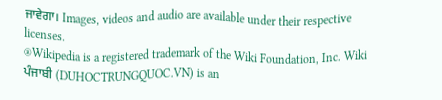ਜਾਵੇਗਾ। Images, videos and audio are available under their respective licenses.
®Wikipedia is a registered trademark of the Wiki Foundation, Inc. Wiki ਪੰਜਾਬੀ (DUHOCTRUNGQUOC.VN) is an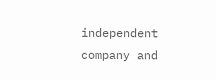independent company and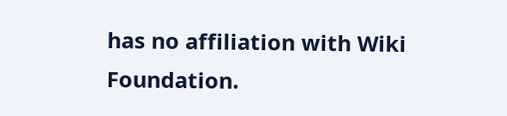has no affiliation with Wiki Foundation.